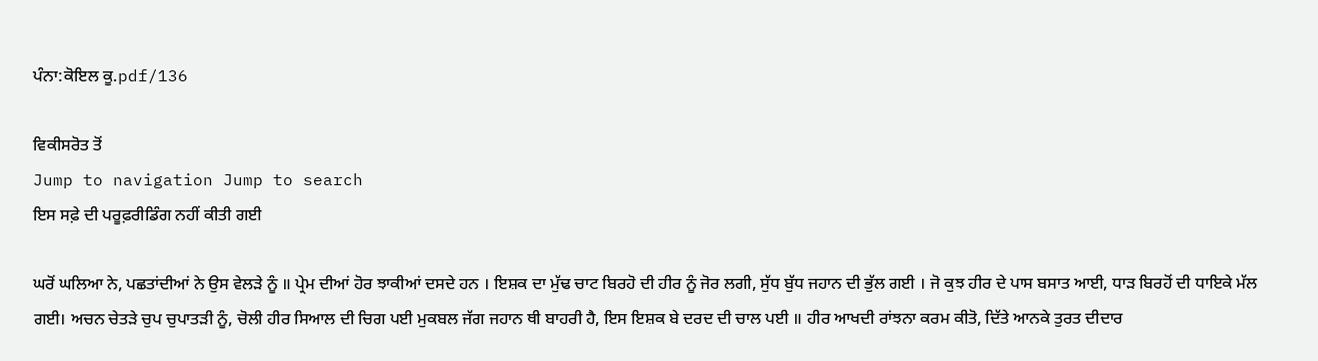ਪੰਨਾ:ਕੋਇਲ ਕੂ.pdf/136

ਵਿਕੀਸਰੋਤ ਤੋਂ
Jump to navigation Jump to search
ਇਸ ਸਫ਼ੇ ਦੀ ਪਰੂਫ਼ਰੀਡਿੰਗ ਨਹੀਂ ਕੀਤੀ ਗਈ

ਘਰੋਂ ਘਲਿਆ ਨੇ, ਪਛਤਾਂਦੀਆਂ ਨੇ ਉਸ ਵੇਲੜੇ ਨੂੰ ॥ ਪ੍ਰੇਮ ਦੀਆਂ ਹੋਰ ਝਾਕੀਆਂ ਦਸਦੇ ਹਨ । ਇਸ਼ਕ ਦਾ ਮੁੱਢ ਚਾਟ ਬਿਰਹੋ ਦੀ ਹੀਰ ਨੂੰ ਜੋਰ ਲਗੀ, ਸੁੱਧ ਬੁੱਧ ਜਹਾਨ ਦੀ ਭੁੱਲ ਗਈ । ਜੋ ਕੁਝ ਹੀਰ ਦੇ ਪਾਸ ਬਸਾਤ ਆਈ, ਧਾੜ ਬਿਰਹੋਂ ਦੀ ਧਾਇਕੇ ਮੱਲ ਗਈ। ਅਚਨ ਚੇਤੜੇ ਚੁਪ ਚੁਪਾਤੜੀ ਨੂੰ, ਚੋਲੀ ਹੀਰ ਸਿਆਲ ਦੀ ਚਿਗ ਪਈ ਮੁਕਬਲ ਜੱਗ ਜਹਾਨ ਥੀ ਬਾਹਰੀ ਹੈ, ਇਸ ਇਸ਼ਕ ਬੇ ਦਰਦ ਦੀ ਚਾਲ ਪਈ ॥ ਹੀਰ ਆਖਦੀ ਰਾਂਝਨਾ ਕਰਮ ਕੀਤੋ, ਦਿੱਤੇ ਆਨਕੇ ਤੁਰਤ ਦੀਦਾਰ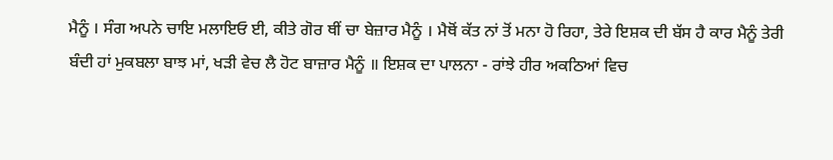ਮੈਨੂੰ । ਸੰਗ ਅਪਨੇ ਚਾਇ ਮਲਾਇਓ ਈ, ਕੀਤੇ ਗੋਰ ਥੀਂ ਚਾ ਬੇਜ਼ਾਰ ਮੈਨੂੰ । ਮੈਥੋਂ ਕੱਤ ਨਾਂ ਤੋਂ ਮਨਾ ਹੋ ਰਿਹਾ, ਤੇਰੇ ਇਸ਼ਕ ਦੀ ਬੱਸ ਹੈ ਕਾਰ ਮੈਨੂੰ ਤੇਰੀ ਬੰਦੀ ਹਾਂ ਮੁਕਬਲਾ ਬਾਝ ਮਾਂ, ਖੜੀ ਵੇਚ ਲੈ ਹੋਟ ਬਾਜ਼ਾਰ ਮੈਨੂੰ ॥ ਇਸ਼ਕ ਦਾ ਪਾਲਨਾ - ਰਾਂਝੇ ਹੀਰ ਅਕਠਿਆਂ ਵਿਚ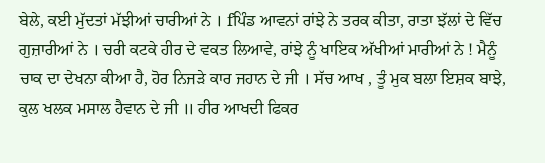ਬੇਲੇ, ਕਈ ਮੁੱਦਤਾਂ ਮੱਝੀਆਂ ਚਾਰੀਆਂ ਨੇ । fਪਿੰਡ ਆਵਨਾਂ ਰਾਂਝੇ ਨੇ ਤਰਕ ਕੀਤਾ, ਰਾਤਾ ਝੱਲਾਂ ਦੇ ਵਿੱਚ ਗੁਜ਼ਾਰੀਆਂ ਨੇ । ਚਰੀ ਕਟਕੇ ਹੀਰ ਦੇ ਵਕਤ ਲਿਆਵੇ, ਰਾਂਝੇ ਨੂੰ ਖਾਇਕ ਅੱਖੀਆਂ ਮਾਰੀਆਂ ਨੇ ! ਮੈਨੂੰ ਚਾਕ ਦਾ ਦੇਖਨਾ ਕੀਆ ਹੈ, ਹੋਰ ਨਿਜੜੇ ਕਾਰ ਜਹਾਨ ਦੇ ਜੀ । ਸੱਚ ਆਖ , ਤੂੰ ਮੁਕ ਬਲਾ ਇਸ਼ਕ ਬਾਝੇ, ਕੁਲ ਖਲਕ ਮਸਾਲ ਹੈਵਾਨ ਦੇ ਜੀ ॥ ਹੀਰ ਆਖਦੀ ਫਿਕਰ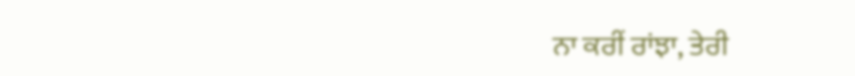ਨਾ ਕਰੀਂ ਰਾਂਝਾ, ਤੇਰੀ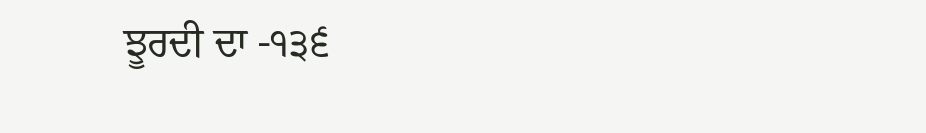ਝੂਰਦੀ ਦਾ -੧੩੬